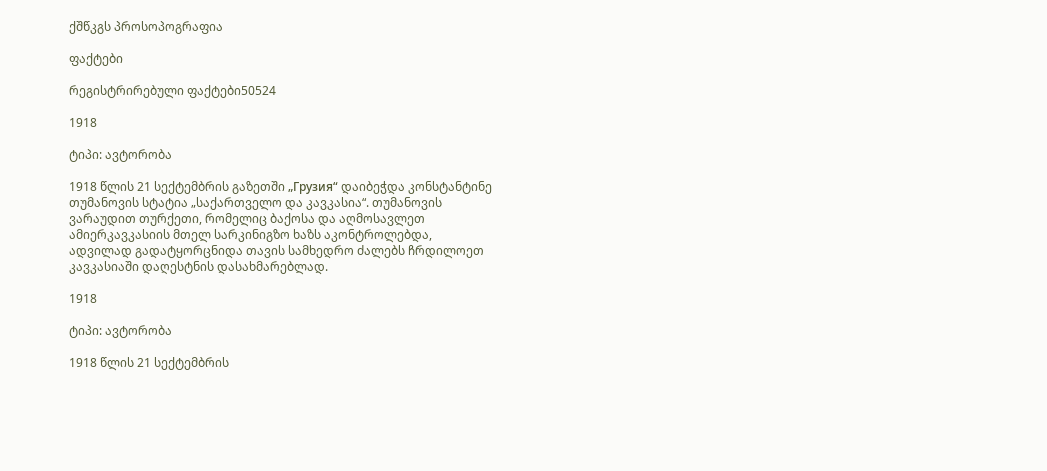ქშწკგს პროსოპოგრაფია

ფაქტები

რეგისტრირებული ფაქტები50524

1918

ტიპი: ავტორობა

1918 წლის 21 სექტემბრის გაზეთში „Грузия“ დაიბეჭდა კონსტანტინე თუმანოვის სტატია „საქართველო და კავკასია“. თუმანოვის ვარაუდით თურქეთი, რომელიც ბაქოსა და აღმოსავლეთ ამიერკავკასიის მთელ სარკინიგზო ხაზს აკონტროლებდა, ადვილად გადატყორცნიდა თავის სამხედრო ძალებს ჩრდილოეთ კავკასიაში დაღესტნის დასახმარებლად.

1918

ტიპი: ავტორობა

1918 წლის 21 სექტემბრის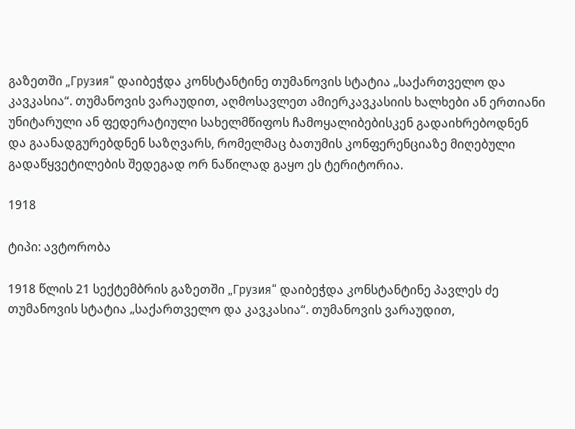გაზეთში „Грузия“ დაიბეჭდა კონსტანტინე თუმანოვის სტატია „საქართველო და კავკასია“. თუმანოვის ვარაუდით, აღმოსავლეთ ამიერკავკასიის ხალხები ან ერთიანი უნიტარული ან ფედერატიული სახელმწიფოს ჩამოყალიბებისკენ გადაიხრებოდნენ და გაანადგურებდნენ საზღვარს, რომელმაც ბათუმის კონფერენციაზე მიღებული გადაწყვეტილების შედეგად ორ ნაწილად გაყო ეს ტერიტორია.

1918

ტიპი: ავტორობა

1918 წლის 21 სექტემბრის გაზეთში „Грузия“ დაიბეჭდა კონსტანტინე პავლეს ძე თუმანოვის სტატია „საქართველო და კავკასია“. თუმანოვის ვარაუდით,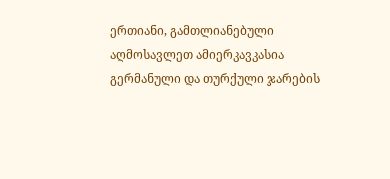ერთიანი, გამთლიანებული აღმოსავლეთ ამიერკავკასია გერმანული და თურქული ჯარების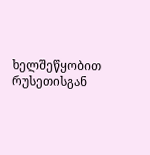ხელშეწყობით რუსეთისგან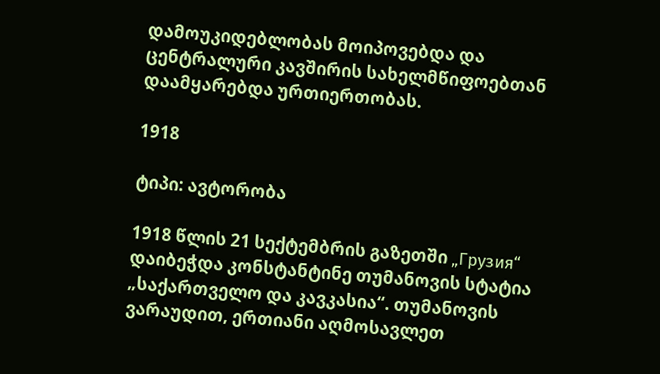დამოუკიდებლობას მოიპოვებდა და ცენტრალური კავშირის სახელმწიფოებთან დაამყარებდა ურთიერთობას.

1918

ტიპი: ავტორობა

1918 წლის 21 სექტემბრის გაზეთში „Грузия“ დაიბეჭდა კონსტანტინე თუმანოვის სტატია „საქართველო და კავკასია“. თუმანოვის ვარაუდით, ერთიანი აღმოსავლეთ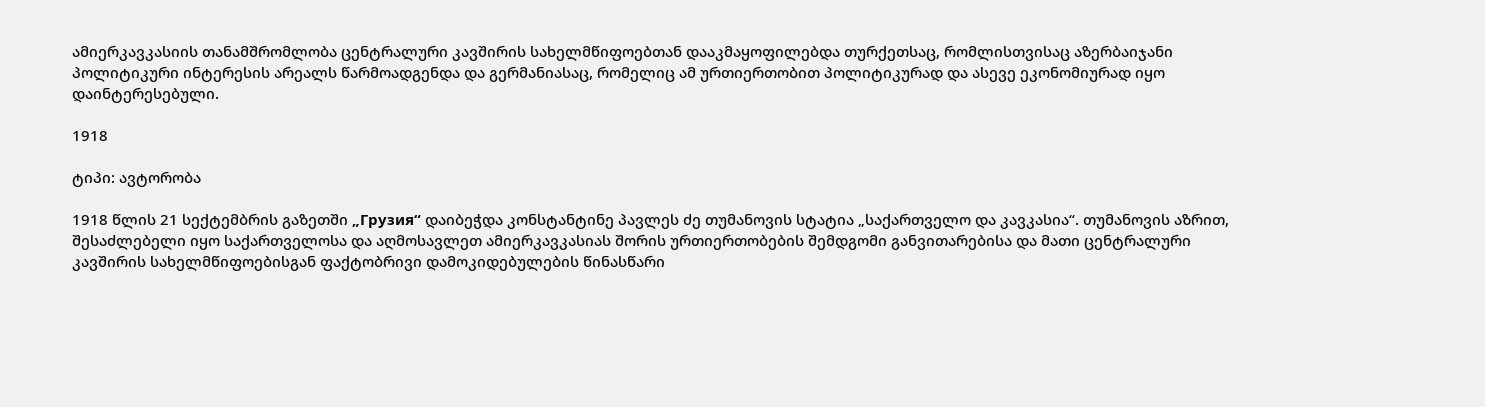ამიერკავკასიის თანამშრომლობა ცენტრალური კავშირის სახელმწიფოებთან დააკმაყოფილებდა თურქეთსაც, რომლისთვისაც აზერბაიჯანი პოლიტიკური ინტერესის არეალს წარმოადგენდა და გერმანიასაც, რომელიც ამ ურთიერთობით პოლიტიკურად და ასევე ეკონომიურად იყო დაინტერესებული.

1918

ტიპი: ავტორობა

1918 წლის 21 სექტემბრის გაზეთში „Грузия“ დაიბეჭდა კონსტანტინე პავლეს ძე თუმანოვის სტატია „საქართველო და კავკასია“. თუმანოვის აზრით, შესაძლებელი იყო საქართველოსა და აღმოსავლეთ ამიერკავკასიას შორის ურთიერთობების შემდგომი განვითარებისა და მათი ცენტრალური კავშირის სახელმწიფოებისგან ფაქტობრივი დამოკიდებულების წინასწარი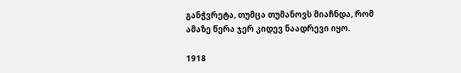განჭვრეტა, თუმცა თუმანოვს მიაჩნდა, რომ ამაზე წერა ჯერ კიდევ ნაადრევი იყო.

1918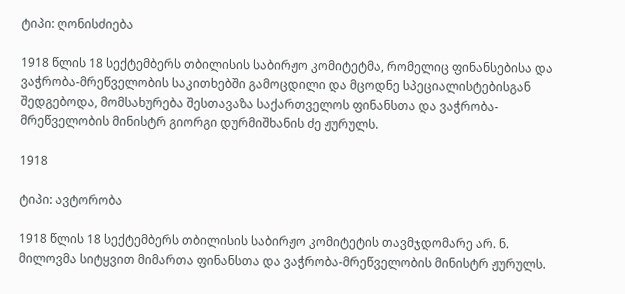ტიპი: ღონისძიება

1918 წლის 18 სექტემბერს თბილისის საბირჟო კომიტეტმა, რომელიც ფინანსებისა და ვაჭრობა-მრეწველობის საკითხებში გამოცდილი და მცოდნე სპეციალისტებისგან შედგებოდა, მომსახურება შესთავაზა საქართველოს ფინანსთა და ვაჭრობა-მრეწველობის მინისტრ გიორგი დურმიშხანის ძე ჟურულს.

1918

ტიპი: ავტორობა

1918 წლის 18 სექტემბერს თბილისის საბირჟო კომიტეტის თავმჯდომარე არ. ნ. მილოვმა სიტყვით მიმართა ფინანსთა და ვაჭრობა-მრეწველობის მინისტრ ჟურულს.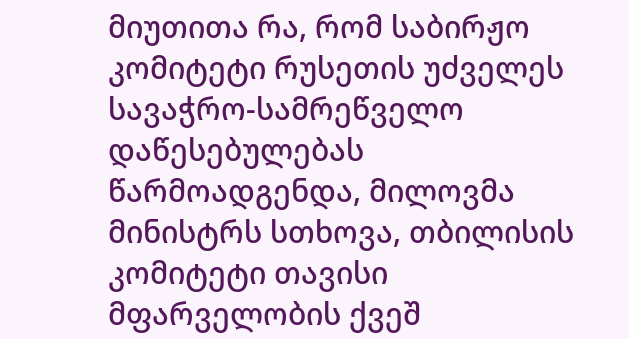მიუთითა რა, რომ საბირჟო კომიტეტი რუსეთის უძველეს სავაჭრო-სამრეწველო დაწესებულებას წარმოადგენდა, მილოვმა მინისტრს სთხოვა, თბილისის კომიტეტი თავისი მფარველობის ქვეშ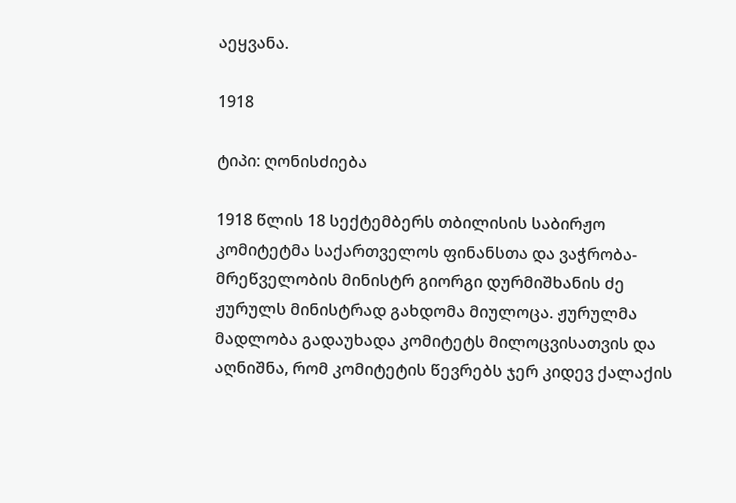აეყვანა.

1918

ტიპი: ღონისძიება

1918 წლის 18 სექტემბერს თბილისის საბირჟო კომიტეტმა საქართველოს ფინანსთა და ვაჭრობა-მრეწველობის მინისტრ გიორგი დურმიშხანის ძე ჟურულს მინისტრად გახდომა მიულოცა. ჟურულმა მადლობა გადაუხადა კომიტეტს მილოცვისათვის და აღნიშნა, რომ კომიტეტის წევრებს ჯერ კიდევ ქალაქის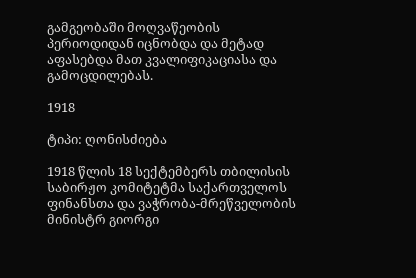გამგეობაში მოღვაწეობის პერიოდიდან იცნობდა და მეტად აფასებდა მათ კვალიფიკაციასა და გამოცდილებას.

1918

ტიპი: ღონისძიება

1918 წლის 18 სექტემბერს თბილისის საბირჟო კომიტეტმა საქართველოს ფინანსთა და ვაჭრობა-მრეწველობის მინისტრ გიორგი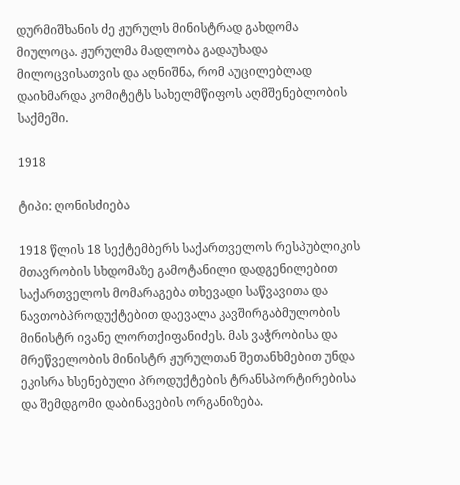დურმიშხანის ძე ჟურულს მინისტრად გახდომა მიულოცა. ჟურულმა მადლობა გადაუხადა მილოცვისათვის და აღნიშნა, რომ აუცილებლად დაიხმარდა კომიტეტს სახელმწიფოს აღმშენებლობის საქმეში.

1918

ტიპი: ღონისძიება

1918 წლის 18 სექტემბერს საქართველოს რესპუბლიკის მთავრობის სხდომაზე გამოტანილი დადგენილებით საქართველოს მომარაგება თხევადი საწვავითა და ნავთობპროდუქტებით დაევალა კავშირგაბმულობის მინისტრ ივანე ლორთქიფანიძეს. მას ვაჭრობისა და მრეწველობის მინისტრ ჟურულთან შეთანხმებით უნდა ეკისრა ხსენებული პროდუქტების ტრანსპორტირებისა და შემდგომი დაბინავების ორგანიზება.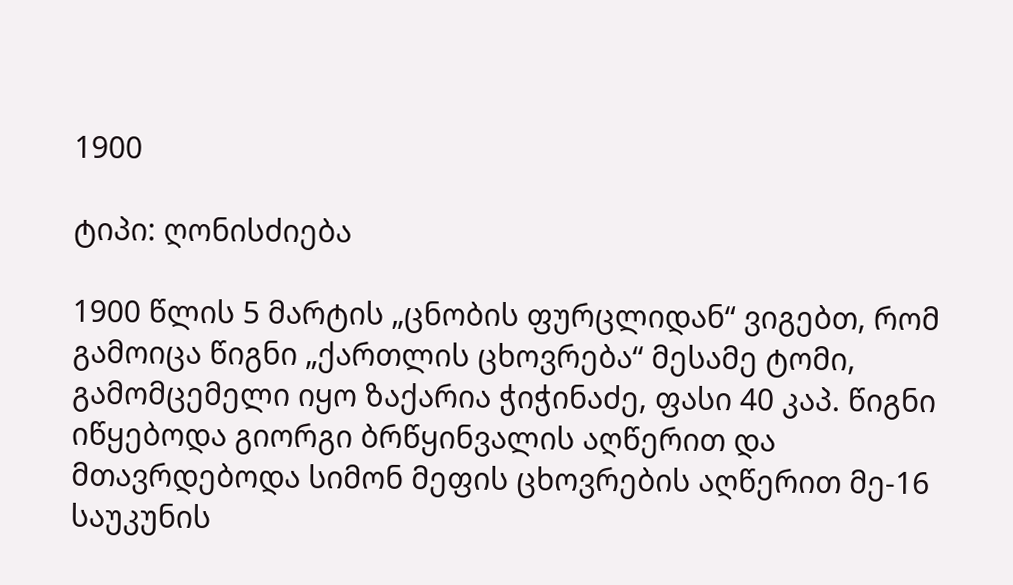1900

ტიპი: ღონისძიება

1900 წლის 5 მარტის „ცნობის ფურცლიდან“ ვიგებთ, რომ გამოიცა წიგნი „ქართლის ცხოვრება“ მესამე ტომი, გამომცემელი იყო ზაქარია ჭიჭინაძე, ფასი 40 კაპ. წიგნი იწყებოდა გიორგი ბრწყინვალის აღწერით და მთავრდებოდა სიმონ მეფის ცხოვრების აღწერით მე-16 საუკუნის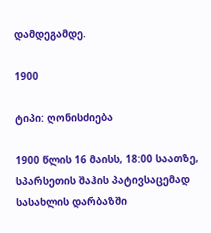დამდეგამდე.

1900

ტიპი: ღონისძიება

1900 წლის 16 მაისს, 18:00 საათზე, სპარსეთის შაჰის პატივსაცემად სასახლის დარბაზში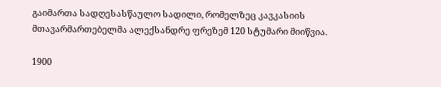გაიმართა სადღესასწაულო სადილი, რომელზეც კავკასიის მთავარმართებელმა ალექსანდრე ფრეზემ 120 სტუმარი მიიწვია.

1900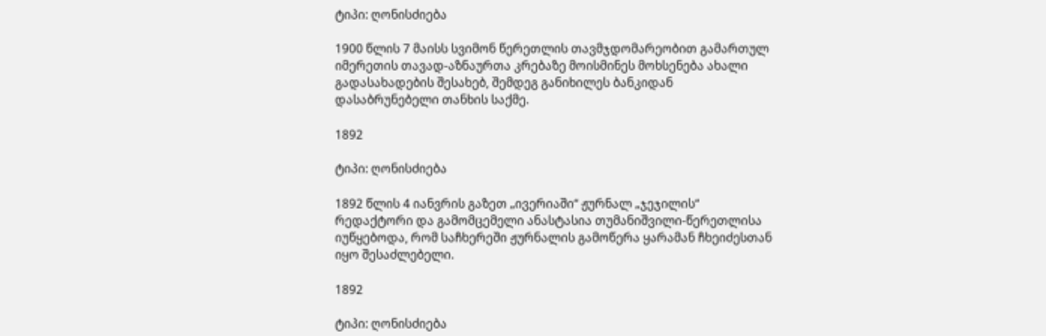ტიპი: ღონისძიება

1900 წლის 7 მაისს სვიმონ წერეთლის თავმჯდომარეობით გამართულ იმერეთის თავად-აზნაურთა კრებაზე მოისმინეს მოხსენება ახალი გადასახადების შესახებ, შემდეგ განიხილეს ბანკიდან დასაბრუნებელი თანხის საქმე.

1892

ტიპი: ღონისძიება

1892 წლის 4 იანვრის გაზეთ „ივერიაში“ ჟურნალ „ჯეჯილის“ რედაქტორი და გამომცემელი ანასტასია თუმანიშვილი-წერეთლისა იუწყებოდა, რომ საჩხერეში ჟურნალის გამოწერა ყარამან ჩხეიძესთან იყო შესაძლებელი.

1892

ტიპი: ღონისძიება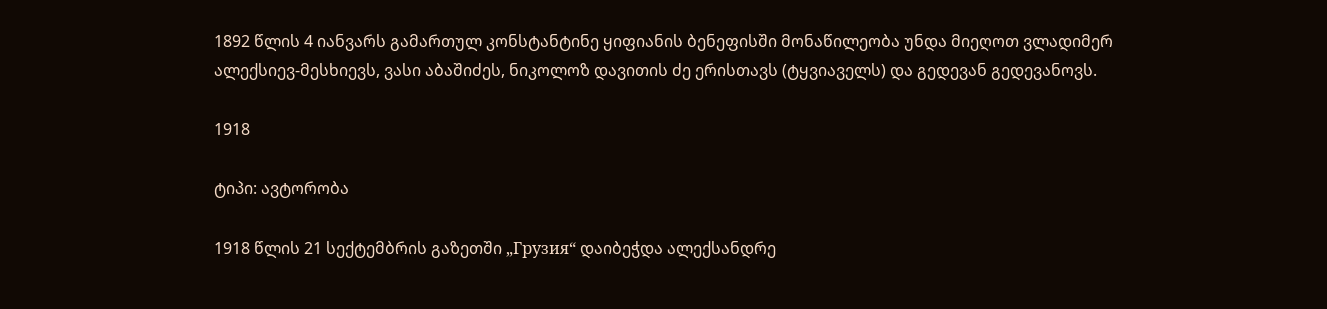1892 წლის 4 იანვარს გამართულ კონსტანტინე ყიფიანის ბენეფისში მონაწილეობა უნდა მიეღოთ ვლადიმერ ალექსიევ-მესხიევს, ვასი აბაშიძეს, ნიკოლოზ დავითის ძე ერისთავს (ტყვიაველს) და გედევან გედევანოვს.

1918

ტიპი: ავტორობა

1918 წლის 21 სექტემბრის გაზეთში „Грузия“ დაიბეჭდა ალექსანდრე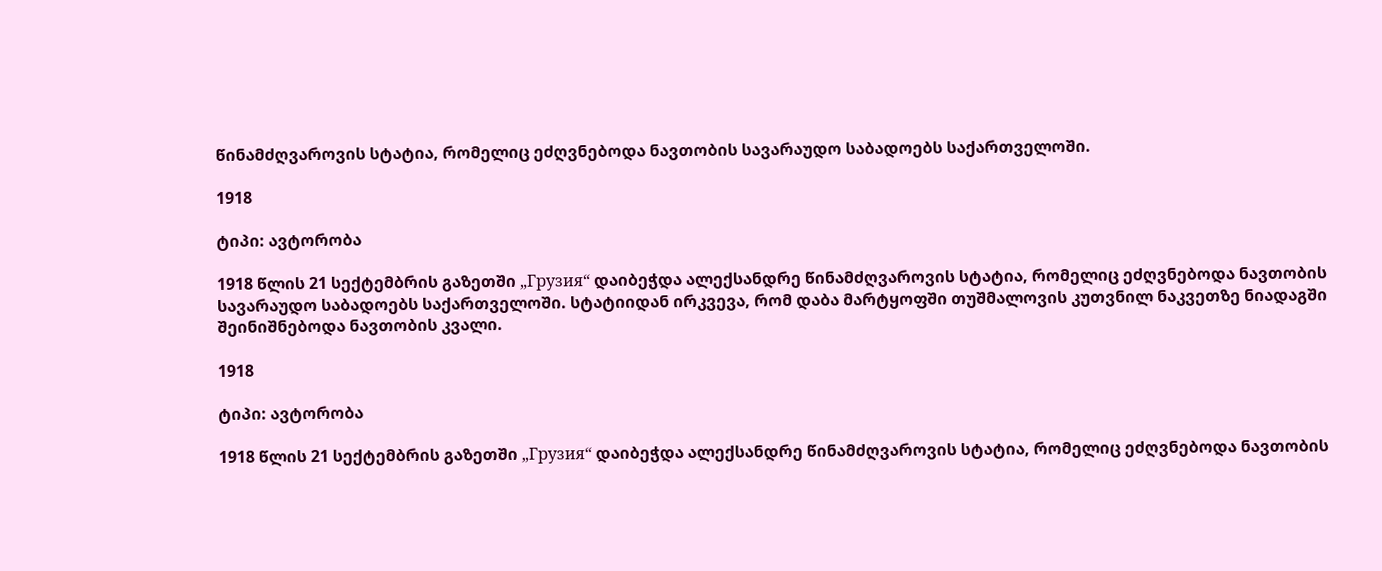წინამძღვაროვის სტატია, რომელიც ეძღვნებოდა ნავთობის სავარაუდო საბადოებს საქართველოში.

1918

ტიპი: ავტორობა

1918 წლის 21 სექტემბრის გაზეთში „Грузия“ დაიბეჭდა ალექსანდრე წინამძღვაროვის სტატია, რომელიც ეძღვნებოდა ნავთობის სავარაუდო საბადოებს საქართველოში. სტატიიდან ირკვევა, რომ დაბა მარტყოფში თუშმალოვის კუთვნილ ნაკვეთზე ნიადაგში შეინიშნებოდა ნავთობის კვალი.

1918

ტიპი: ავტორობა

1918 წლის 21 სექტემბრის გაზეთში „Грузия“ დაიბეჭდა ალექსანდრე წინამძღვაროვის სტატია, რომელიც ეძღვნებოდა ნავთობის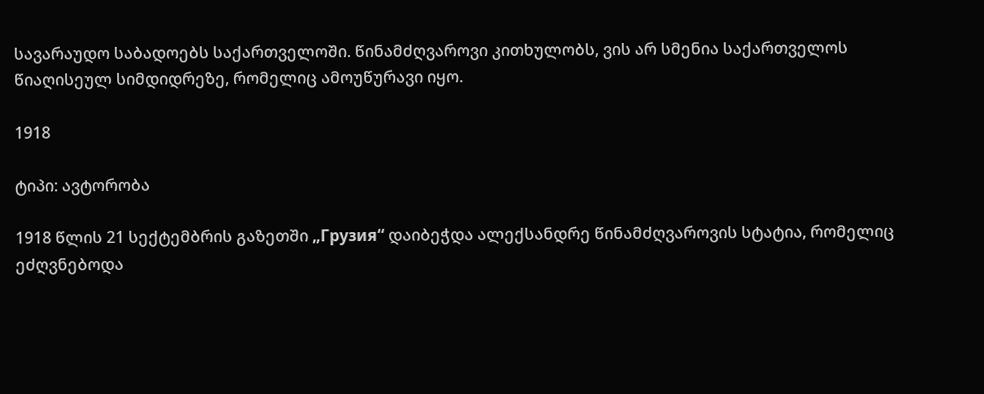სავარაუდო საბადოებს საქართველოში. წინამძღვაროვი კითხულობს, ვის არ სმენია საქართველოს წიაღისეულ სიმდიდრეზე, რომელიც ამოუწურავი იყო.

1918

ტიპი: ავტორობა

1918 წლის 21 სექტემბრის გაზეთში „Грузия“ დაიბეჭდა ალექსანდრე წინამძღვაროვის სტატია, რომელიც ეძღვნებოდა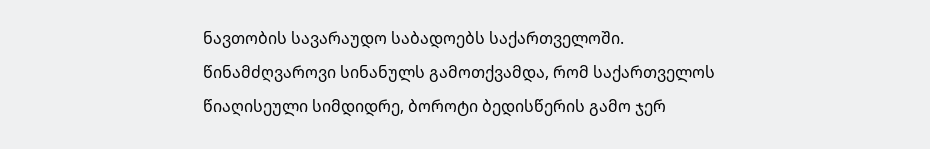ნავთობის სავარაუდო საბადოებს საქართველოში. წინამძღვაროვი სინანულს გამოთქვამდა, რომ საქართველოს წიაღისეული სიმდიდრე, ბოროტი ბედისწერის გამო ჯერ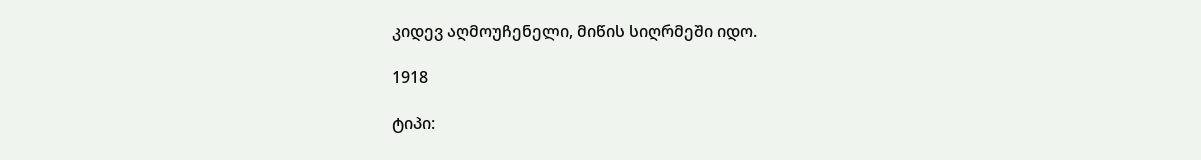კიდევ აღმოუჩენელი, მიწის სიღრმეში იდო.

1918

ტიპი: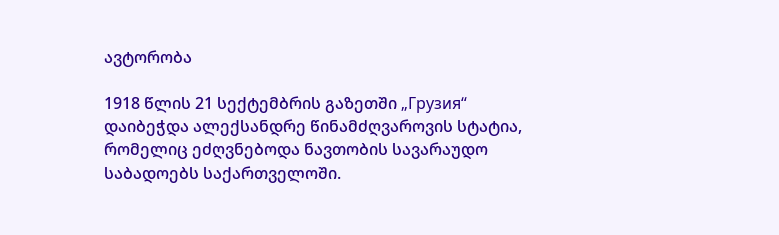ავტორობა

1918 წლის 21 სექტემბრის გაზეთში „Грузия“ დაიბეჭდა ალექსანდრე წინამძღვაროვის სტატია, რომელიც ეძღვნებოდა ნავთობის სავარაუდო საბადოებს საქართველოში.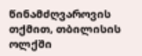წინამძღვაროვის თქმით, თბილისის ოლქში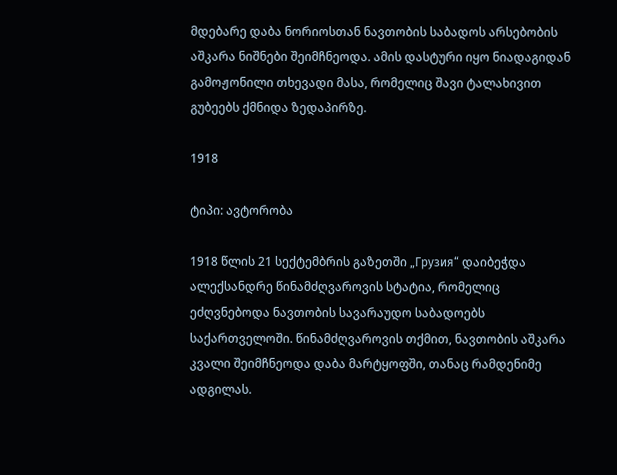მდებარე დაბა ნორიოსთან ნავთობის საბადოს არსებობის აშკარა ნიშნები შეიმჩნეოდა. ამის დასტური იყო ნიადაგიდან გამოჟონილი თხევადი მასა, რომელიც შავი ტალახივით გუბეებს ქმნიდა ზედაპირზე.

1918

ტიპი: ავტორობა

1918 წლის 21 სექტემბრის გაზეთში „Грузия“ დაიბეჭდა ალექსანდრე წინამძღვაროვის სტატია, რომელიც ეძღვნებოდა ნავთობის სავარაუდო საბადოებს საქართველოში. წინამძღვაროვის თქმით, ნავთობის აშკარა კვალი შეიმჩნეოდა დაბა მარტყოფში, თანაც რამდენიმე ადგილას.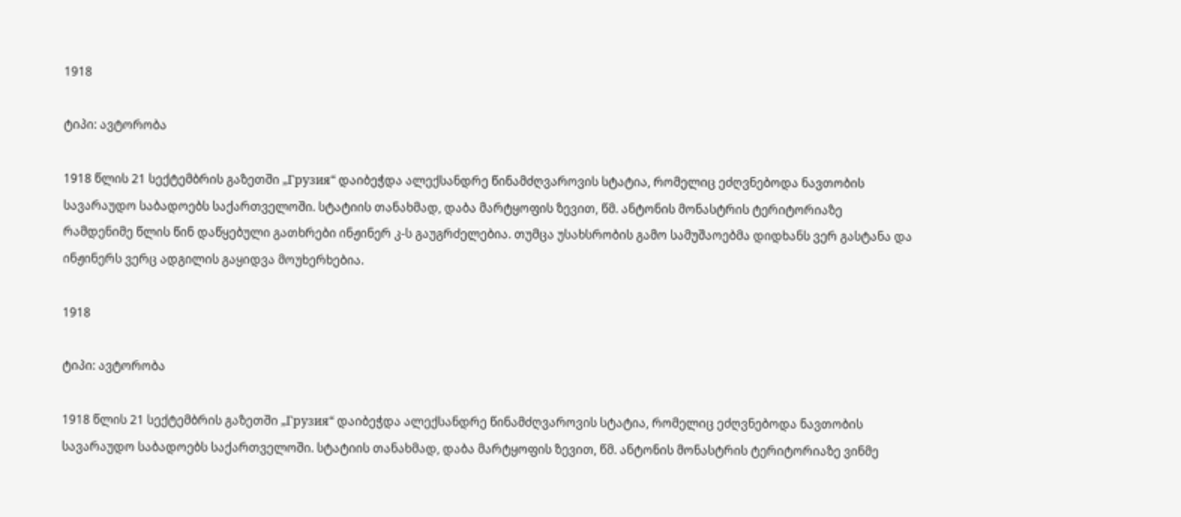1918

ტიპი: ავტორობა

1918 წლის 21 სექტემბრის გაზეთში „Грузия“ დაიბეჭდა ალექსანდრე წინამძღვაროვის სტატია, რომელიც ეძღვნებოდა ნავთობის სავარაუდო საბადოებს საქართველოში. სტატიის თანახმად, დაბა მარტყოფის ზევით, წმ. ანტონის მონასტრის ტერიტორიაზე რამდენიმე წლის წინ დაწყებული გათხრები ინჟინერ კ-ს გაუგრძელებია. თუმცა უსახსრობის გამო სამუშაოებმა დიდხანს ვერ გასტანა და ინჟინერს ვერც ადგილის გაყიდვა მოუხერხებია.

1918

ტიპი: ავტორობა

1918 წლის 21 სექტემბრის გაზეთში „Грузия“ დაიბეჭდა ალექსანდრე წინამძღვაროვის სტატია, რომელიც ეძღვნებოდა ნავთობის სავარაუდო საბადოებს საქართველოში. სტატიის თანახმად, დაბა მარტყოფის ზევით, წმ. ანტონის მონასტრის ტერიტორიაზე ვინმე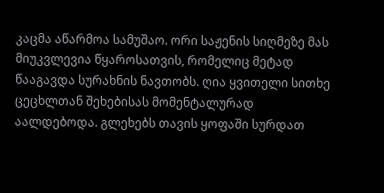კაცმა აწარმოა სამუშაო. ორი საჟენის სიღმეზე მას მიუკვლევია წყაროსათვის, რომელიც მეტად წააგავდა სურახნის ნავთობს. ღია ყვითელი სითხე ცეცხლთან შეხებისას მომენტალურად აალდებოდა. გლეხებს თავის ყოფაში სურდათ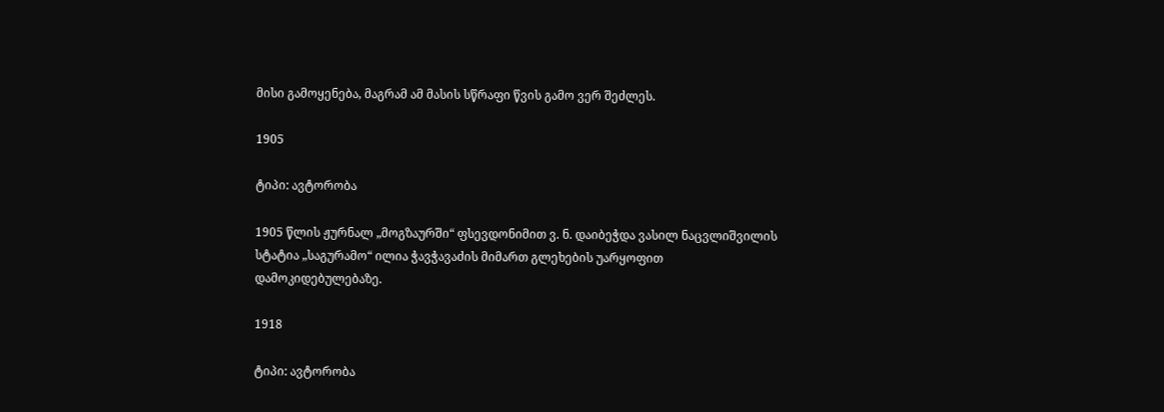მისი გამოყენება, მაგრამ ამ მასის სწრაფი წვის გამო ვერ შეძლეს.

1905

ტიპი: ავტორობა

1905 წლის ჟურნალ „მოგზაურში“ ფსევდონიმით ვ. ნ. დაიბეჭდა ვასილ ნაცვლიშვილის სტატია „საგურამო“ ილია ჭავჭავაძის მიმართ გლეხების უარყოფით დამოკიდებულებაზე.

1918

ტიპი: ავტორობა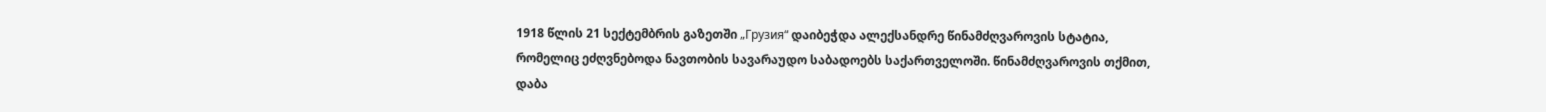1918 წლის 21 სექტემბრის გაზეთში „Грузия“ დაიბეჭდა ალექსანდრე წინამძღვაროვის სტატია, რომელიც ეძღვნებოდა ნავთობის სავარაუდო საბადოებს საქართველოში. წინამძღვაროვის თქმით, დაბა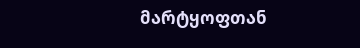მარტყოფთან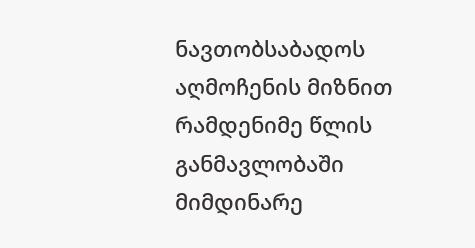ნავთობსაბადოს აღმოჩენის მიზნით რამდენიმე წლის განმავლობაში მიმდინარე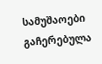სამუშაოები გაჩერებულა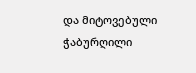და მიტოვებული ჭაბურღილი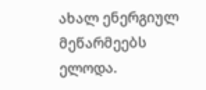ახალ ენერგიულ მეწარმეებს ელოდა.